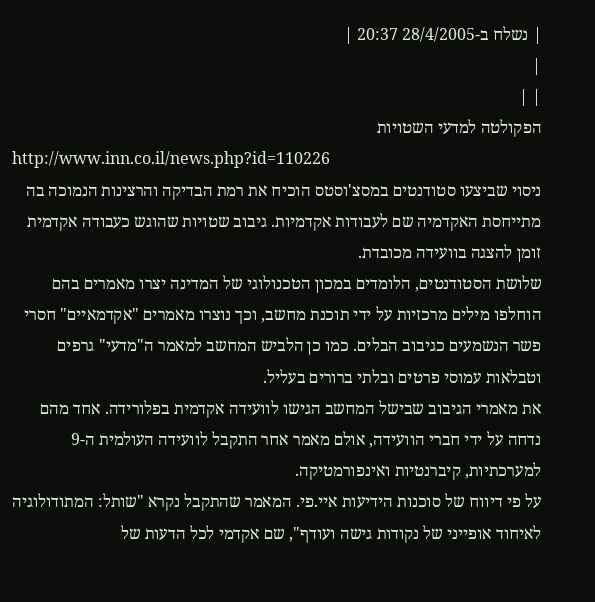| נשלח ב-28/4/2005 20:37 |
|
| |
הפקולטה למדעי השטויות
http://www.inn.co.il/news.php?id=110226
ניסוי שביצעו סטודנטים במסצ'וסטס הוכיח את רמת הבדיקה והרצינות הנמוכה בה מתייחסת האקדמיה שם לעבודות אקדמיות. גיבוב שטויות שהוגש כעבודה אקדמית זומן להצגה בוועידה מכובדת.
שלושת הסטודנטים, הלומדים במכון הטכנולוגי של המדינה יצרו מאמרים בהם הוחלפו מילים מרכזיות על ידי תוכנת מחשב, וכך נוצרו מאמרים "אקדמאיים" חסרי פשר הנשמעים כגיבוב הבלים. כמו כן הלביש המחשב למאמר ה"מדעי" גרפים וטבלאות עמוסי פרטים ובלתי ברורים בעליל.
את מאמרי הגיבוב שבישל המחשב הגישו לוועידה אקדמית בפלורידה. אחד מהם נדחה על ידי חברי הוועידה, אולם מאמר אחר התקבל לוועידה העולמית ה-9 למערכתיות, קיברנטיות ואינפורמטיקה.
על פי דיווח של סוכנות הידיעות איי.פי. המאמר שהתקבל נקרא "שותל: המתודולוגיה לאיחוד אופייני של נקודות גישה ועודף", שם אקדמי לכל הדעות של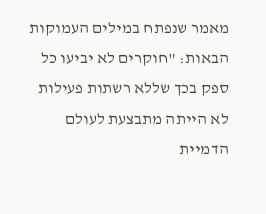מאמר שנפתח במילים העמוקות הבאות: "חוקרים לא יביעו כל ספק בכך שללא רשתות פעילות לא הייתה מתבצעת לעולם הדמיית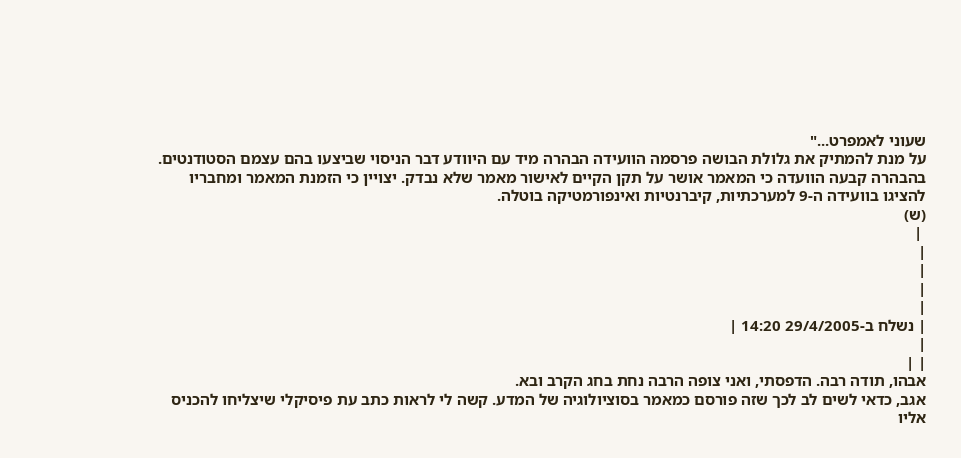שעוני לאמפרט..."
על מנת להמתיק את גלולת הבושה פרסמה הוועידה הבהרה מיד עם היוודע דבר הניסוי שביצעו בהם עצמם הסטודנטים. בהבהרה קבעה הוועדה כי המאמר אושר על תקן הקיים לאישור מאמר שלא נבדק. יצויין כי הזמנת המאמר ומחבריו להציגו בוועידה ה-9 למערכתיות, קיברנטיות ואינפורמטיקה בוטלה.
(ש)
 |
|
|
|
|
| נשלח ב-29/4/2005 14:20 |
|
| |
אבהו, תודה רבה. הדפסתי, ואני צופה הרבה נחת בחג הקרב ובא.
אגב, כדאי לשים לב לכך שזה פורסם כמאמר בסוציולוגיה של המדע. קשה לי לראות כתב עת פיסיקלי שיצליחו להכניס אליו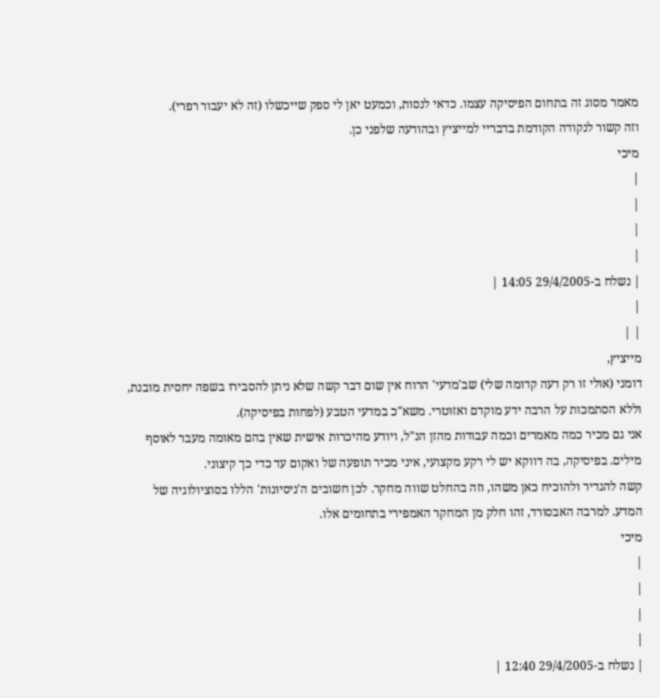מאמר מסוג זה בתחום הפיסיקה עצמו. כדאי לנסות, וכמעט יאן לי ספק שייכשלו (זה לא יעבור רפרי).
וזה קשור לנקודה הקודמת בדבריי למייציץ ובהודעה שלפני כן.
מיכי
|
|
|
|
| נשלח ב-29/4/2005 14:05 |
|
| |
מייציץ,
דומני (אולי זו רק דעה קדומה שלי) שב'מדעי' הרוח אין שום דבר קשה שלא ניתן להסבירו בשפה יחסית מובנת, וללא הסתמכות על הרבה ידע מוקדם ואזוטרי. משא"כ במדעי הטבע (לפחות בפיסיקה).
אני גם מכיר כמה מאמרים וכמה עבודות מהזן הנ"ל, ויודע מהיכרות אישית שאין בהם מאומה מעבר לאוסף מילים. בפיסיקה, בה דווקא יש לי רקע מקצועי, איני מכיר תופעה של ואקום עד כדי כך קיצוני.
קשה להגדיר ולהוכיח כאן משהו, וזה בהחלט שווה מחקר. לכן חשובים ה'ניסיונות' הללו בסוציולוגיה של המדע. למרבה האבסורד, זהו חלק מן המחקר האמפירי בתחומים אלו.
מיכי
|
|
|
|
| נשלח ב-29/4/2005 12:40 |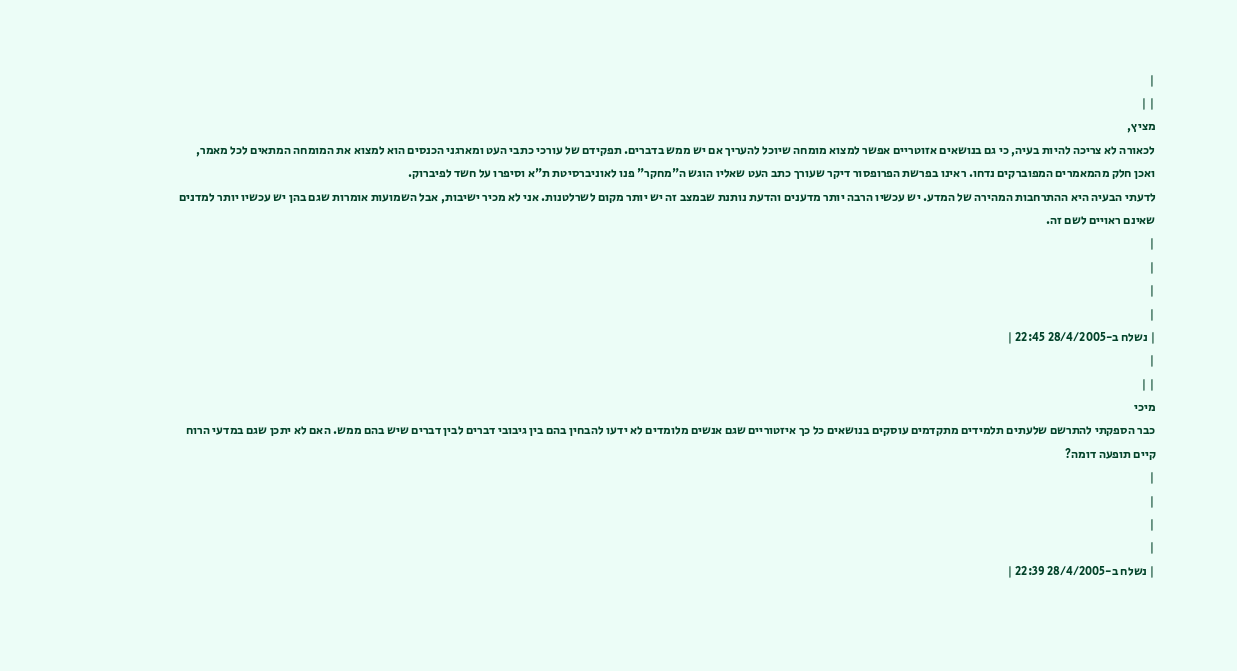|
| |
מציץ,
לכאורה לא צריכה להיות בעיה, כי גם בנושאים אזוטריים אפשר למצוא מומחה שיוכל להעריך אם יש ממש בדברים. תפקידם של עורכי כתבי העט ומארגני הכנסים הוא למצוא את המומחה המתאים לכל מאמר, ואכן חלק מהמאמרים המפוברקים נדחו. ראינו בפרשת הפרופסור דיקר שעורך כתב העט שאליו הוגש ה"מחקר" פנו לאוניברסיטת ת"א וסיפרו על חשד לפיברוק.
לדעתי הבעיה היא ההתרחבות המהירה של המדע. יש עכשיו הרבה יותר מדענים והדעת נותנת שבמצב זה יש יותר מקום לשרלטנות. אני לא מכיר ישיבות, אבל השמועות אומרות שגם בהן יש עכשיו יותר למדנים שאינם ראויים לשם זה.
|
|
|
|
| נשלח ב-28/4/2005 22:45 |
|
| |
מיכי
כבר הספקתי להתרשם שלעתים תלמידים מתקדמים עוסקים בנושאים כל כך איזטוריים שגם אנשים מלומדים לא ידעו להבחין בהם בין גיבובי דברים לבין דברים שיש בהם ממש. האם לא יתכן שגם במדעי הרוח קיים תופעה דומה?
|
|
|
|
| נשלח ב-28/4/2005 22:39 |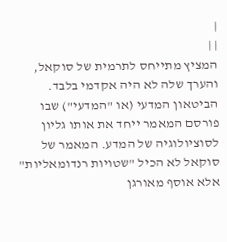|
| |
המציץ מתייחס לתרמית של סוקאל, והערך שלה לא היה אקדמי בלבד. הביטאון המדעי (או "המדעי") שבו פורסם המאמר ייחד את אותו גליון לסוציולוגיה של המדע. המאמר של סוקאל לא הכיל "שטויות רנדומאליות" אלא אוסף מאורגן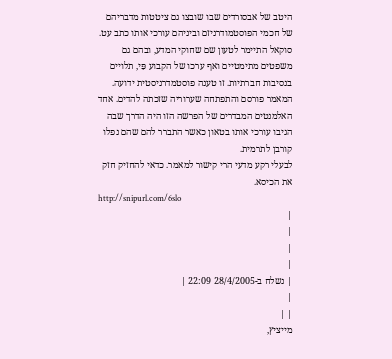היטב של אבסורדים שבו שובצו גם ציטטות מדבריהם של חכמי הפוסטמודרניזם וביניהם עורכי אותו כתב עט. סוקאל התיימר לטעון שם שחוקי המדע, ובהם גם משפטים מתימטיים ואף ערכו של הקבוע פַּי, תלויים בנסיבות חברתיות. זו טענה פוסטמדרניסטית ידועה. המאמר פורסם והתפתחה שערוריה שזכתה להדים. אחד האלמנטים המבדרים של הפרשה הזו היה הדרך שבה הגיבו עורכי אותו בטאון כאשר התברר להם שהם נפלו קורבן לתרמית.
לבעלי רקע מדעי הרי קישור למאמר. כדאי להחזיק חזק את הכיסא.
http://snipurl.com/6slo
|
|
|
|
| נשלח ב-28/4/2005 22:09 |
|
| |
מייציץ,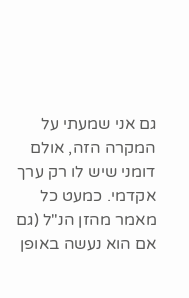גם אני שמעתי על המקרה הזה, אולם דומני שיש לו רק ערך אקדמי. כמעט כל מאמר מהזן הנ"ל (גם אם הוא נעשה באופן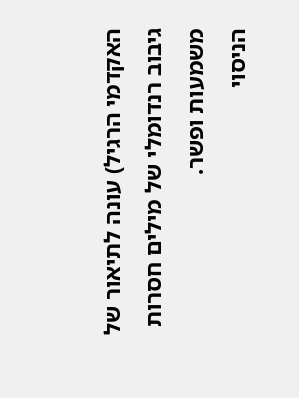האקדמי הרגיל) עונה לתיאור של גיבוב רנדומלי של מילים חסרות משמעות ופשר.
הניסוי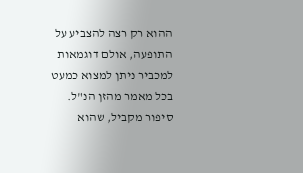ההוא רק רצה להצביע על התופעה, אולם דוגמאות למכביר ניתן למצוא כמעט בכל מאמר מהזן הנ"ל.
סיפור מקביל, שהוא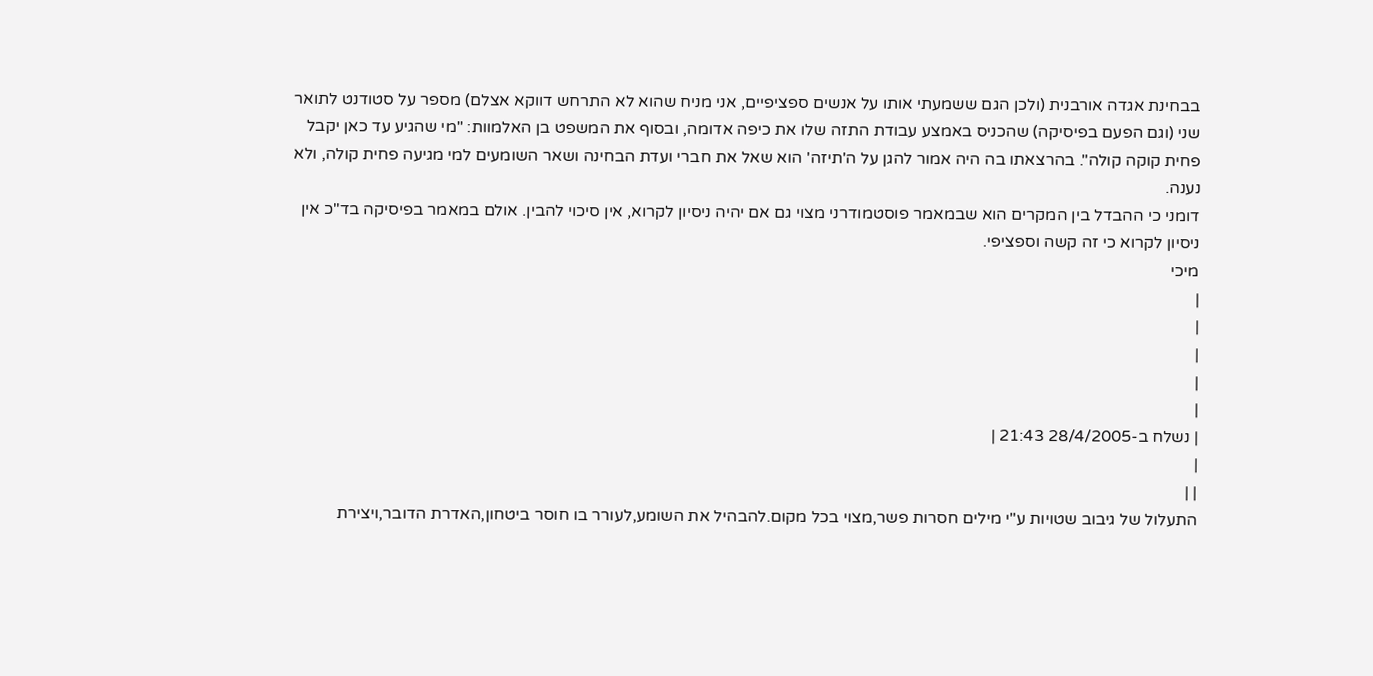בבחינת אגדה אורבנית (ולכן הגם ששמעתי אותו על אנשים ספציפיים, אני מניח שהוא לא התרחש דווקא אצלם) מספר על סטודנט לתואר שני (וגם הפעם בפיסיקה) שהכניס באמצע עבודת התזה שלו את כיפה אדומה, ובסוף את המשפט בן האלמוות: "מי שהגיע עד כאן יקבל פחית קוקה קולה". בהרצאתו בה היה אמור להגן על ה'תיזה' הוא שאל את חברי ועדת הבחינה ושאר השומעים למי מגיעה פחית קולה, ולא נענה.
דומני כי ההבדל בין המקרים הוא שבמאמר פוסטמודרני מצוי גם אם יהיה ניסיון לקרוא, אין סיכוי להבין. אולם במאמר בפיסיקה בד"כ אין ניסיון לקרוא כי זה קשה וספציפי.
מיכי
|
|
|
|
|
| נשלח ב-28/4/2005 21:43 |
|
| |
התעלול של גיבוב שטויות ע"י מילים חסרות פשר,מצוי בכל מקום.להבהיל את השומע,לעורר בו חוסר ביטחון,האדרת הדובר,ויצירת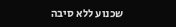שכנוע ללא סיבה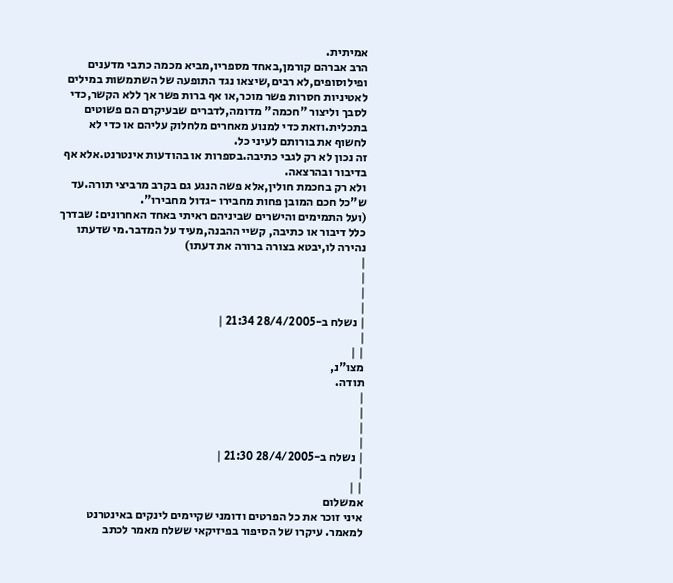אמיתית.
הרב אברהם קורמן,באחד מספריו,מביא מכמה כתבי מדענים ופילוסופים,לא רבים,שיצאו נגד התופעה של השתמשות במילים לאטיניות חסרות פשר מוכר,או אף ברות פשר אך ללא הקשר,כדי לסבך וליצור "חכמה" מדומה,לדברים שבעיקרם הם פשוטים בתכלית.וזאת כדי למנוע מאחרים מלחלוק עליהם או כדי לא לחשוף את בורותם לעיני כל.
זה נכון לא רק לגבי כתיבה.בספרות או בהודעות אינטרנט.אלא אף בדיבור ובהרצאה.
ולא רק בחכמת חולין,אלא פשה הנגע גם בקרב מרביצי תורה.עד ש"כל חכם המובן פחות מחבירו -גדול מחבירו".
(ועל התמימים והישרים שביניהם ראיתי באחד האחרונים: שבדרך כלל דיבור או כתיבה, קשיי ההבנה,מעיד על המדבר.מי שדעתו נהירה לו,יבטא בצורה ברורה את דעתו)
|
|
|
|
| נשלח ב-28/4/2005 21:34 |
|
| |
מצו"נ,
תודה.
|
|
|
|
| נשלח ב-28/4/2005 21:30 |
|
| |
אמשלום
איני זוכר את כל הפרטים ודומני שקיימים לינקים באינטרנט למאמר. עיקרו של הסיפור בפיזיקאי ששלח מאמר לכתב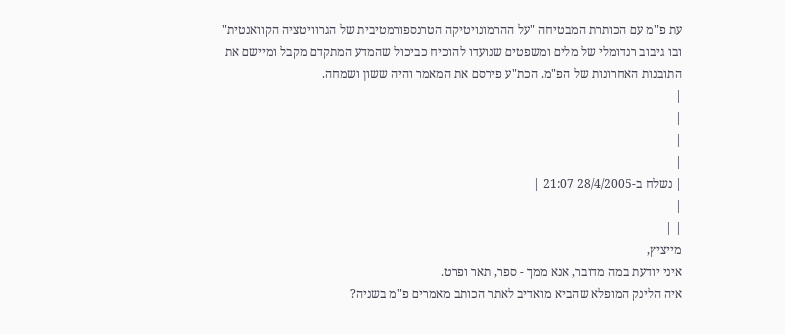עת פ"מ עם הכותרת המבטיחה "על ההרמונויטיקה הטרנספורמטיבית של הגרוויטציה הקוואנטית" ובו גיבוב רנדומלי של מלים ומשפטים שנועדו להוכיח כביכול שהמדע המתקדם מקבל ומיישם את התובנות האחרונות של הפ"מ. הכת"ע פירסם את המאמר והיה ששון ושמחה.
|
|
|
|
| נשלח ב-28/4/2005 21:07 |
|
| |
מייציץ,
איני יודעת במה מדובר, אנא ממך - ספר, תאר ופרט.
איה הלינק המופלא שהביא מואדיב לאתר הכותב מאמרים פ"מ בשניה?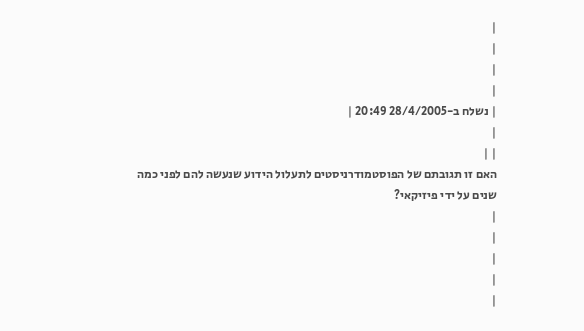|
|
|
|
| נשלח ב-28/4/2005 20:49 |
|
| |
האם זו תגובתם של הפוסטמודרניסטים לתעלול הידוע שנעשה להם לפני כמה שנים על ידי פיזיקאי?
|
|
|
|
|